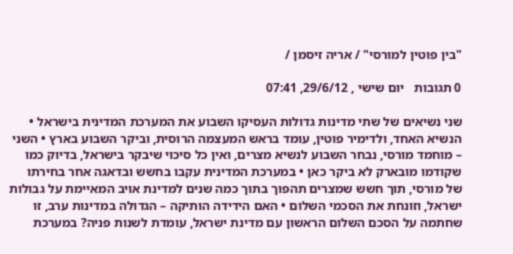"בין פוטין למורסי" / אריה זיסמן /

0 תגובות   יום שישי , 29/6/12, 07:41

שני נשיאים של שתי מדינות גדולות העסיקו השבוע את המערכת המדינית בישראל • הנשיא האחד, ולדימיר פוטין, עומד בראש המעצמה הרוסית, וביקר השבוע בארץ • השני – מוחמד מורסי, נבחר השבוע לנשיא מצרים, ואין כל סיכוי שיבקר בישראל, בדיוק כמו שקודמו מובארק לא ביקר כאן • במערכת המדינית עקבו בחשש ובדאגה אחר בחירתו של מורסי, תוך חשש שמצרים תהפוך בתוך כמה שנים למדינת אויב המאיימת על גבולות ישראל, וזונחת את הסכמי השלום • האם הידידה הותיקה – הגדולה במדינות ערב, זו שחתמה על הסכם השלום הראשון עם מדינת ישראל, עומדת לשנות פניה? במערכת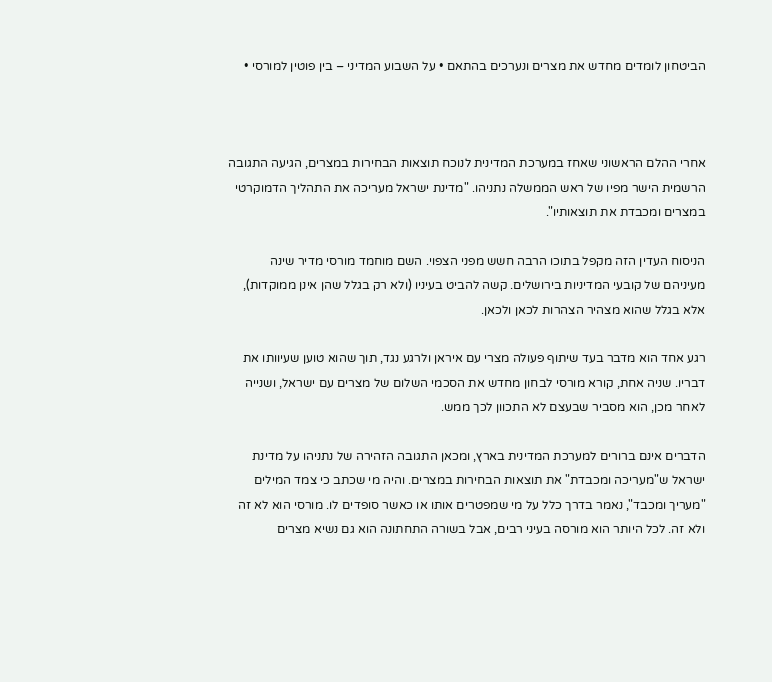הביטחון לומדים מחדש את מצרים ונערכים בהתאם • על השבוע המדיני – בין פוטין למורסי •



אחרי ההלם הראשוני שאחז במערכת המדינית לנוכח תוצאות הבחירות במצרים, הגיעה התגובה הרשמית הישר מפיו של ראש הממשלה נתניהו. "מדינת ישראל מעריכה את התהליך הדמוקרטי במצרים ומכבדת את תוצאותיו".

הניסוח העדין הזה מקפל בתוכו הרבה חשש מפני הצפוי. השם מוחמד מורסי מדיר שינה מעיניהם של קובעי המדיניות בירושלים. קשה להביט בעיניו (ולא רק בגלל שהן אינן ממוקדות), אלא בגלל שהוא מצהיר הצהרות לכאן ולכאן.

רגע אחד הוא מדבר בעד שיתוף פעולה מצרי עם איראן ולרגע נגד, תוך שהוא טוען שעיוותו את דבריו. שניה אחת, קורא מורסי לבחון מחדש את הסכמי השלום של מצרים עם ישראל, ושנייה לאחר מכן, הוא מסביר שבעצם לא התכוון לכך ממש.

הדברים אינם ברורים למערכת המדינית בארץ, ומכאן התגובה הזהירה של נתניהו על מדינת ישראל ש"מעריכה ומכבדת" את תוצאות הבחירות במצרים. והיה מי שכתב כי צמד המילים "מעריך ומכבד", נאמר בדרך כלל על מי שמפטרים אותו או כאשר סופדים לו. מורסי הוא לא זה ולא זה. לכל היותר הוא מורסה בעיני רבים, אבל בשורה התחתונה הוא גם נשיא מצרים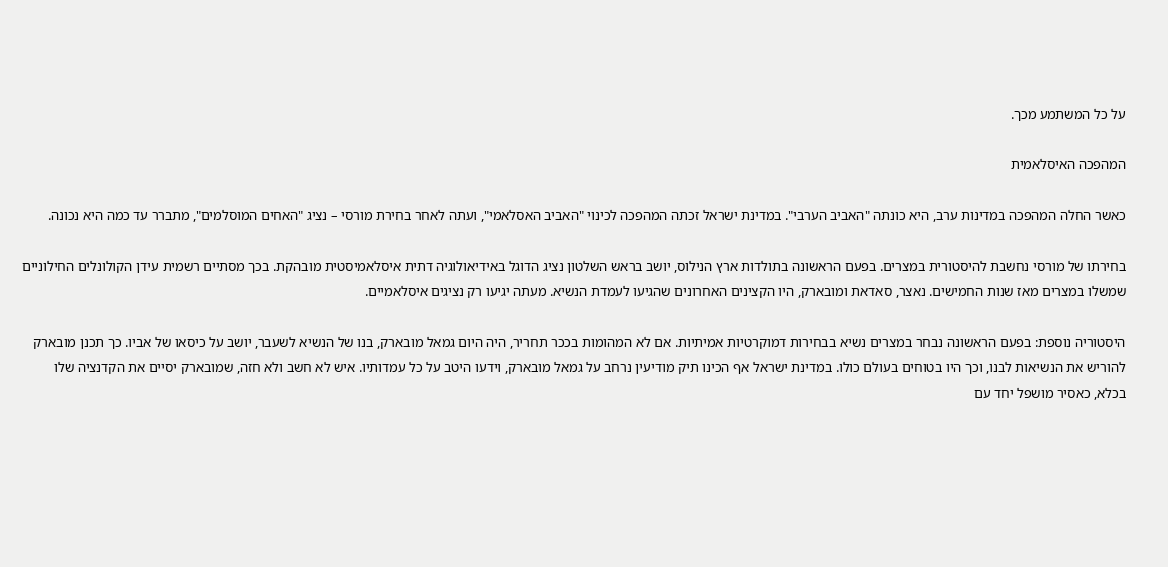על כל המשתמע מכך.

המהפכה האיסלאמית

כאשר החלה המהפכה במדינות ערב, היא כונתה "האביב הערבי". במדינת ישראל זכתה המהפכה לכינוי "האביב האסלאמי", ועתה לאחר בחירת מורסי – נציג "האחים המוסלמים", מתברר עד כמה היא נכונה.

בחירתו של מורסי נחשבת להיסטורית במצרים. בפעם הראשונה בתולדות ארץ הנילוס, יושב בראש השלטון נציג הדוגל באידיאולוגיה דתית איסלאמיסטית מובהקת. בכך מסתיים רשמית עידן הקולונלים החילוניים שמשלו במצרים מאז שנות החמישים. נאצר, סאדאת ומובארק, היו הקצינים האחרונים שהגיעו לעמדת הנשיא. מעתה יגיעו רק נציגים איסלאמיים.

היסטוריה נוספת: בפעם הראשונה נבחר במצרים נשיא בבחירות דמוקרטיות אמיתיות. אם לא המהומות בככר תחריר, היה היום גמאל מובארק, בנו של הנשיא לשעבר, יושב על כיסאו של אביו. כך תכנן מובארק להוריש את הנשיאות לבנו, וכך היו בטוחים בעולם כולו. במדינת ישראל אף הכינו תיק מודיעין נרחב על גמאל מובארק, וידעו היטב על כל עמדותיו. איש לא חשב ולא חזה, שמובארק יסיים את הקדנציה שלו בכלא, כאסיר מושפל יחד עם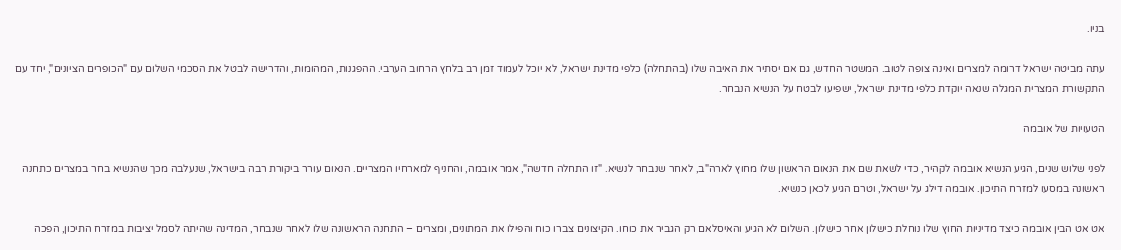בניו.

עתה מביטה ישראל דרומה למצרים ואינה צופה לטוב. המשטר החדש, גם אם יסתיר את האיבה שלו (בהתחלה) כלפי מדינת ישראל, לא יוכל לעמוד זמן רב בלחץ הרחוב הערבי. ההפגנות, המהומות, והדרישה לבטל את הסכמי השלום עם "הכופרים הציונים", יחד עם התקשורת המצרית המגלה שנאה יוקדת כלפי מדינת ישראל, ישפיעו לבטח על הנשיא הנבחר.

הטעויות של אובמה

לפני שלוש שנים, הגיע הנשיא אובמה לקהיר, כדי לשאת שם את הנאום הראשון שלו מחוץ לארה"ב, לאחר שנבחר לנשיא. "זו התחלה חדשה", אמר אובמה, והחניף למארחיו המצריים. הנאום עורר ביקורת רבה בישראל, שנעלבה מכך שהנשיא בחר במצרים כתחנה ראשונה במסעו למזרח התיכון. אובמה דילג על ישראל, וטרם הגיע לכאן כנשיא.

אט אט הבין אובמה כיצד מדיניות החוץ שלו נוחלת כישלון אחר כישלון. השלום לא הגיע והאיסלאם רק הגביר את כוחו. הקיצונים צברו כוח והפילו את המתונים, ומצרים – התחנה הראשונה שלו לאחר שנבחר, המדינה שהיתה לסמל יציבות במזרח התיכון, הפכה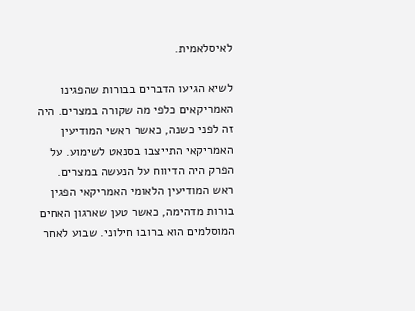לאיסלאמית.

לשיא הגיעו הדברים בבורות שהפגינו האמריקאים כלפי מה שקורה במצרים. היה זה לפני כשנה, כאשר ראשי המודיעין האמריקאי התייצבו בסנאט לשימוע. על הפרק היה הדיווח על הנעשה במצרים. ראש המודיעין הלאומי האמריקאי הפגין בורות מדהימה, כאשר טען שארגון האחים המוסלמים הוא ברובו חילוני. שבוע לאחר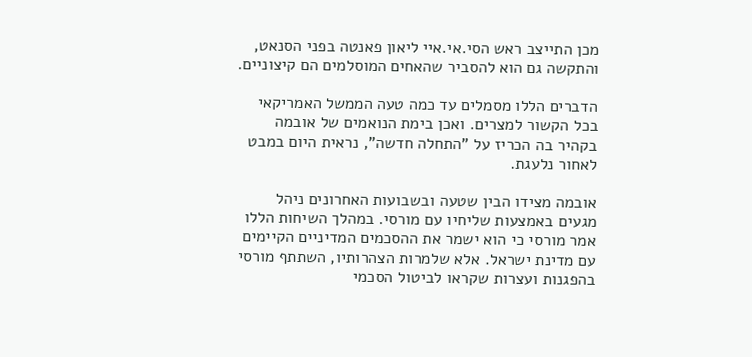מכן התייצב ראש הסי.אי.איי ליאון פאנטה בפני הסנאט, והתקשה גם הוא להסביר שהאחים המוסלמים הם קיצוניים.

הדברים הללו מסמלים עד כמה טעה הממשל האמריקאי בכל הקשור למצרים. ואכן בימת הנואמים של אובמה בקהיר בה הכריז על "התחלה חדשה", נראית היום במבט לאחור נלעגת.

אובמה מצידו הבין שטעה ובשבועות האחרונים ניהל מגעים באמצעות שליחיו עם מורסי. במהלך השיחות הללו אמר מורסי כי הוא ישמר את ההסכמים המדיניים הקיימים עם מדינת ישראל. אלא שלמרות הצהרותיו, השתתף מורסי בהפגנות ועצרות שקראו לביטול הסכמי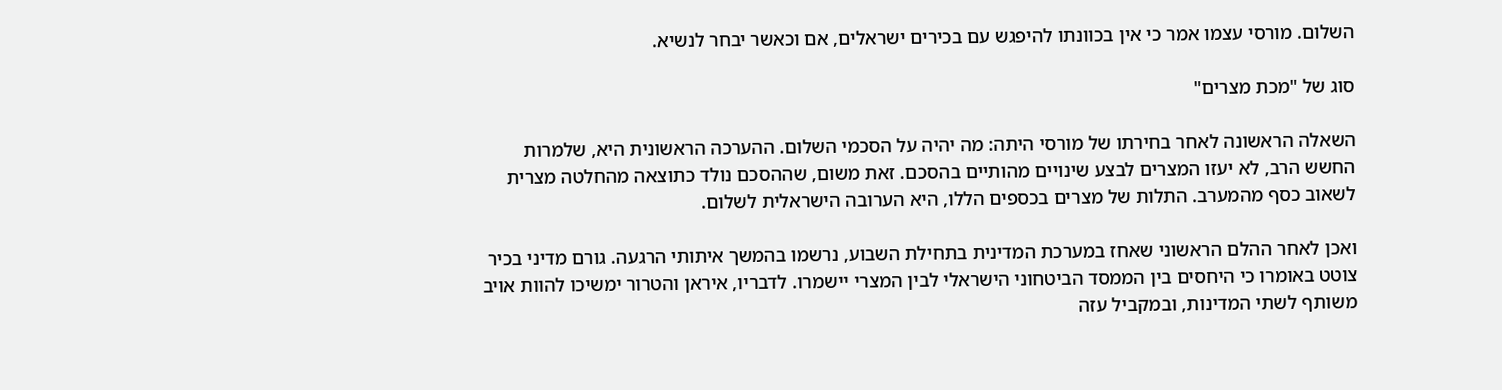השלום. מורסי עצמו אמר כי אין בכוונתו להיפגש עם בכירים ישראלים, אם וכאשר יבחר לנשיא.

סוג של "מכת מצרים"

השאלה הראשונה לאחר בחירתו של מורסי היתה: מה יהיה על הסכמי השלום. ההערכה הראשונית היא, שלמרות החשש הרב, לא יעזו המצרים לבצע שינויים מהותיים בהסכם. זאת משום, שההסכם נולד כתוצאה מהחלטה מצרית לשאוב כסף מהמערב. התלות של מצרים בכספים הללו, היא הערובה הישראלית לשלום.

ואכן לאחר ההלם הראשוני שאחז במערכת המדינית בתחילת השבוע, נרשמו בהמשך איתותי הרגעה. גורם מדיני בכיר צוטט באומרו כי היחסים בין הממסד הביטחוני הישראלי לבין המצרי יישמרו. לדבריו, איראן והטרור ימשיכו להוות אויב משותף לשתי המדינות, ובמקביל עזה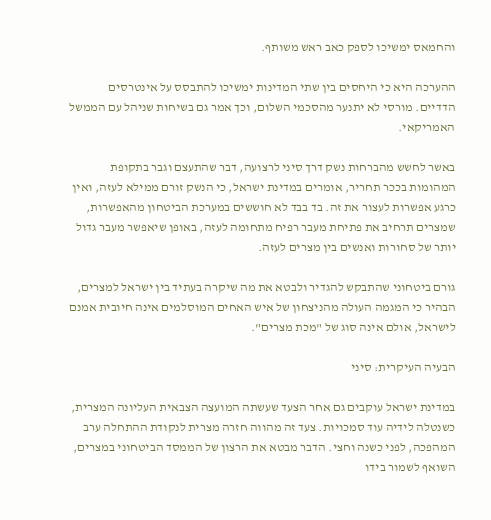והחמאס ימשיכו לספק כאב ראש משותף.

ההערכה היא כי היחסים בין שתי המדינות ימשיכו להתבסס על אינטרסים הדדיים. מורסי לא יתנער מהסכמי השלום, וכך אמר גם בשיחות שניהל עם הממשל האמריקאי.

באשר לחשש מהברחות נשק דרך סיני לרצועה, דבר שהתעצם וגבר בתקופת המהומות בככר תחריר, אומרים במדינת ישראל, כי הנשק זורם ממילא לעזה, ואין כרגע אפשרות לעצור את זה. בד בבד לא חוששים במערכת הביטחון מהאפשרות, שמצרים תרחיב את פתיחת מעבר רפיח מתחומה לעזה, באופן שיאפשר מעבר גדול יותר של סחורות ואנשים בין מצרים לעזה.

גורם ביטחוני שהתבקש להגדיר ולבטא את מה שיקרה בעתיד בין ישראל למצרים, הבהיר כי המגמה העולה מהניצחון של איש האחים המוסלמים אינה חיובית אמנם לישראל, אולם אינה סוג של "מכת מצרים".

הבעיה העיקרית: סיני

במדינת ישראל עוקבים גם אחר הצעד שעשתה המועצה הצבאית העליונה המצרית, כשנטלה לידיה עוד סמכויות. צעד זה מהווה חזרה מצרית לנקודת ההתחלה ערב המהפכה, לפני כשנה וחצי. הדבר מבטא את הרצון של הממסד הביטחוני במצרים, השואף לשמור בידו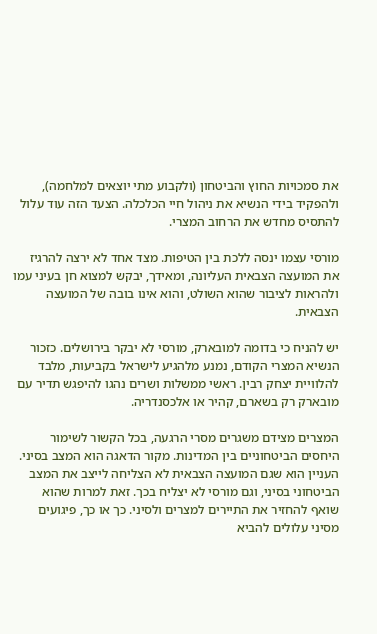את סמכויות החוץ והביטחון (ולקבוע מתי יוצאים למלחמה), ולהפקיד בידי הנשיא את ניהול חיי הכלכלה. הצעד הזה עוד עלול להתסיס מחדש את הרחוב המצרי.

מורסי עצמו ינסה ללכת בין הטיפות. מצד אחד לא ירצה להרגיז את המועצה הצבאית העליונה, ומאידך, יבקש למצוא חן בעיני עמו ולהראות לציבור שהוא השולט, והוא אינו בובה של המועצה הצבאית.

יש להניח כי בדומה למובארק, מורסי לא יבקר בירושלים. כזכור הנשיא המצרי הקודם, נמנע מלהגיע לישראל בקביעות, מלבד להלוויית יצחק רבין. ראשי ממשלות ושרים נהגו להיפגש תדיר עם מובארק רק בשארם, קהיר או אלכסנדריה.

המצרים מצידם משגרים מסרי הרגעה, בכל הקשור לשימור היחסים הביטחוניים בין המדינות. מקור הדאגה הוא המצב בסיני. העניין הוא שגם המועצה הצבאית לא הצליחה לייצב את המצב הביטחוני בסיני, וגם מורסי לא יצליח בכך. זאת למרות שהוא שואף להחזיר את התיירים למצרים ולסיני. כך או כך, פיגועים מסיני עלולים להביא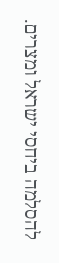להסלמה ביחסי ישראל ומצרים.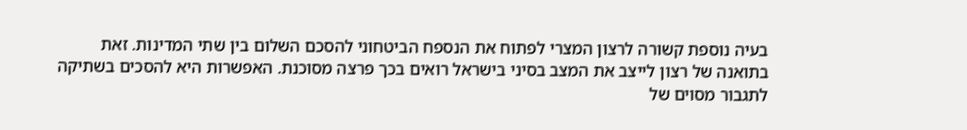בעיה נוספת קשורה לרצון המצרי לפתוח את הנספח הביטחוני להסכם השלום בין שתי המדינות. זאת בתואנה של רצון לייצב את המצב בסיני בישראל רואים בכך פרצה מסוכנת. האפשרות היא להסכים בשתיקה לתגבור מסוים של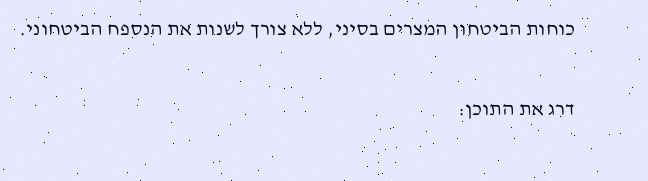כוחות הביטחון המצרים בסיני, ללא צורך לשנות את הנספח הביטחוני.

דרג את התוכן: